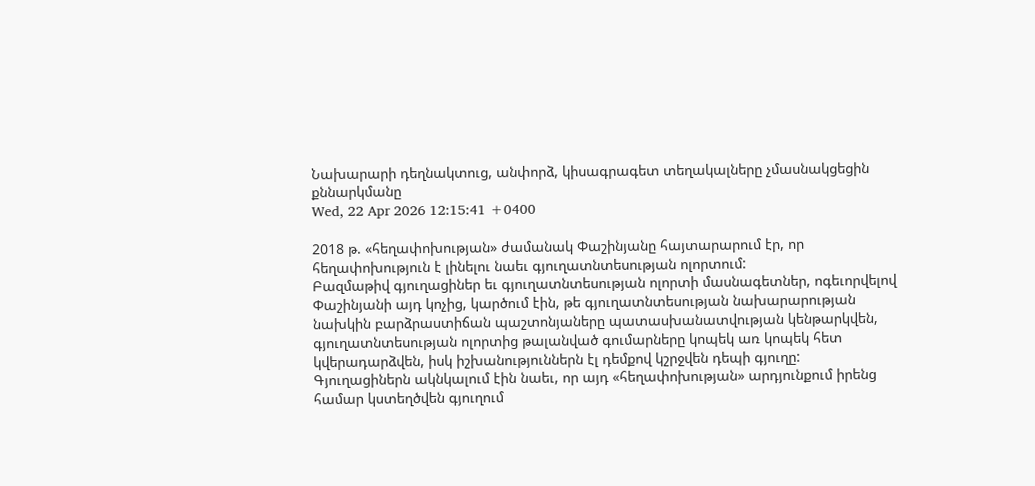Նախարարի դեղնակտուց, անփորձ, կիսագրագետ տեղակալները չմասնակցեցին քննարկմանը
Wed, 22 Apr 2026 12:15:41 +0400

2018 թ. «հեղափոխության» ժամանակ Փաշինյանը հայտարարում էր, որ հեղափոխություն է լինելու նաեւ գյուղատնտեսության ոլորտում:
Բազմաթիվ գյուղացիներ եւ գյուղատնտեսության ոլորտի մասնագետներ, ոգեւորվելով Փաշինյանի այդ կոչից, կարծում էին, թե գյուղատնտեսության նախարարության նախկին բարձրաստիճան պաշտոնյաները պատասխանատվության կենթարկվեն, գյուղատնտեսության ոլորտից թալանված գումարները կոպեկ առ կոպեկ հետ կվերադարձվեն, իսկ իշխանություններն էլ դեմքով կշրջվեն դեպի գյուղը: Գյուղացիներն ակնկալում էին նաեւ, որ այդ «հեղափոխության» արդյունքում իրենց համար կստեղծվեն գյուղում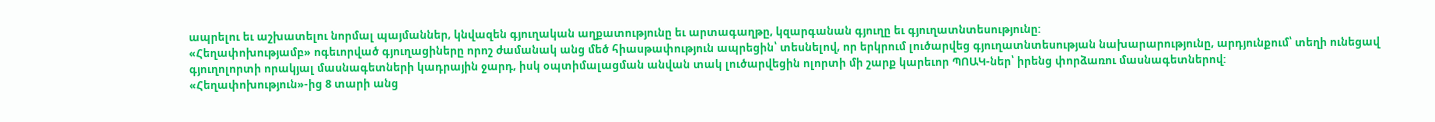ապրելու եւ աշխատելու նորմալ պայմաններ, կնվազեն գյուղական աղքատությունը եւ արտագաղթը, կզարգանան գյուղը եւ գյուղատնտեսությունը:
«Հեղափոխությամբ» ոգեւորված գյուղացիները որոշ ժամանակ անց մեծ հիասթափություն ապրեցին՝ տեսնելով, որ երկրում լուծարվեց գյուղատնտեսության նախարարությունը, արդյունքում՝ տեղի ունեցավ գյուղոլորտի որակյալ մասնագետների կադրային ջարդ, իսկ օպտիմալացման անվան տակ լուծարվեցին ոլորտի մի շարք կարեւոր ՊՈԱԿ-ներ՝ իրենց փորձառու մասնագետներով:
«Հեղափոխություն»-ից 8 տարի անց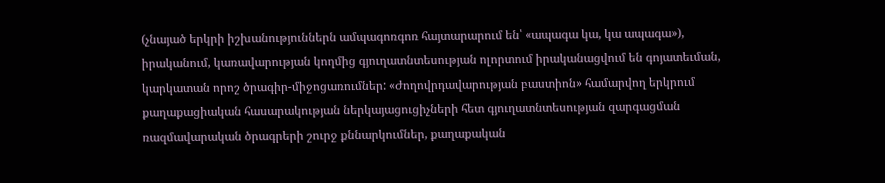(չնայած երկրի իշխանություններն ամպագոռգոռ հայտարարում են՝ «ապագա կա, կա ապագա»), իրականում, կառավարության կողմից գյուղատնտեսության ոլորտում իրականացվում են գոյատեւման, կարկատան որոշ ծրագիր-միջոցառումներ: «Ժողովրդավարության բաստիոն» համարվող երկրում քաղաքացիական հասարակության ներկայացուցիչների հետ գյուղատնտեսության զարգացման ռազմավարական ծրագրերի շուրջ քննարկումներ, քաղաքական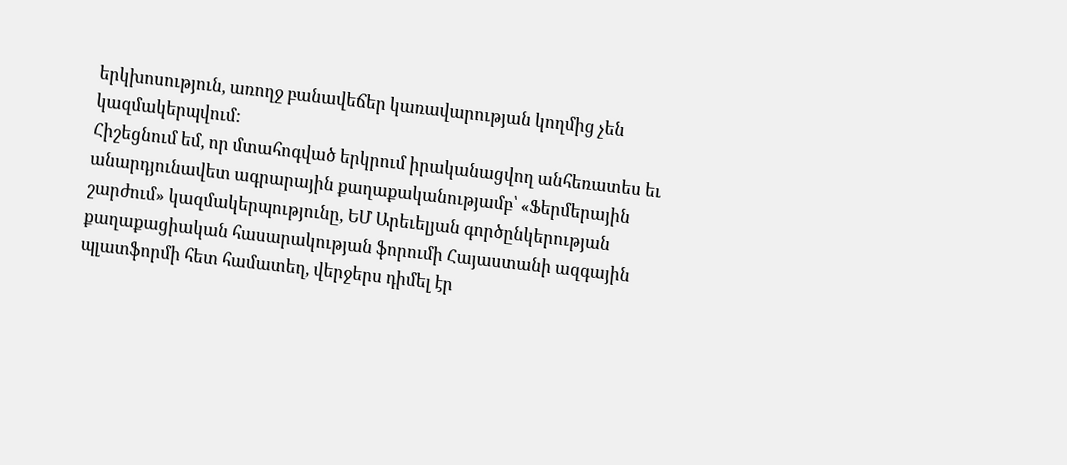երկխոսություն, առողջ բանավեճեր կառավարության կողմից չեն կազմակերպվում:
Հիշեցնում եմ, որ մտահոգված երկրում իրականացվող անհեռատես եւ անարդյունավետ ագրարային քաղաքականությամբ՝ «Ֆերմերային շարժում» կազմակերպությունը, ԵՄ Արեւելյան գործընկերության քաղաքացիական հասարակության ֆորումի Հայաստանի ազգային պլատֆորմի հետ համատեղ, վերջերս դիմել էր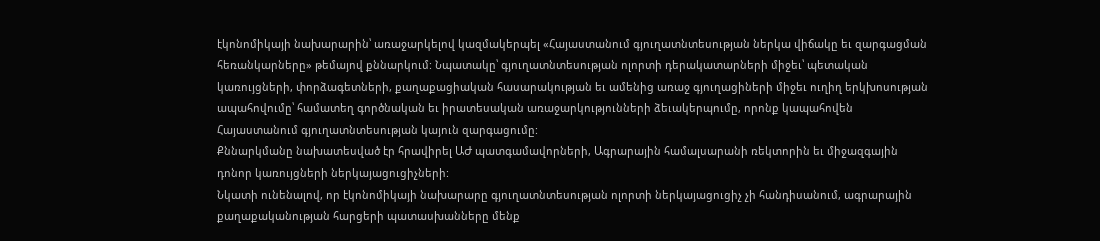էկոնոմիկայի նախարարին՝ առաջարկելով կազմակերպել «Հայաստանում գյուղատնտեսության ներկա վիճակը եւ զարգացման հեռանկարները» թեմայով քննարկում: Նպատակը՝ գյուղատնտեսության ոլորտի դերակատարների միջեւ՝ պետական կառույցների, փորձագետների, քաղաքացիական հասարակության եւ ամենից առաջ գյուղացիների միջեւ ուղիղ երկխոսության ապահովումը՝ համատեղ գործնական եւ իրատեսական առաջարկությունների ձեւակերպումը, որոնք կապահովեն Հայաստանում գյուղատնտեսության կայուն զարգացումը:
Քննարկմանը նախատեսված էր հրավիրել ԱԺ պատգամավորների, Ագրարային համալսարանի ռեկտորին եւ միջազգային դոնոր կառույցների ներկայացուցիչների:
Նկատի ունենալով, որ էկոնոմիկայի նախարարը գյուղատնտեսության ոլորտի ներկայացուցիչ չի հանդիսանում, ագրարային քաղաքականության հարցերի պատասխանները մենք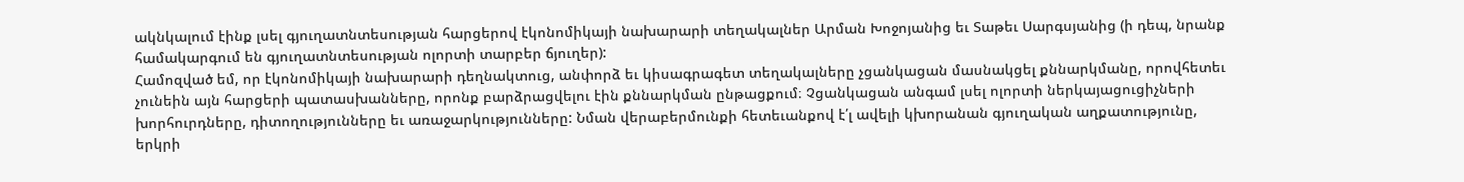ակնկալում էինք լսել գյուղատնտեսության հարցերով էկոնոմիկայի նախարարի տեղակալներ Արման Խոջոյանից եւ Տաթեւ Սարգսյանից (ի դեպ, նրանք համակարգում են գյուղատնտեսության ոլորտի տարբեր ճյուղեր):
Համոզված եմ, որ էկոնոմիկայի նախարարի դեղնակտուց, անփորձ եւ կիսագրագետ տեղակալները չցանկացան մասնակցել քննարկմանը, որովհետեւ չունեին այն հարցերի պատասխանները, որոնք բարձրացվելու էին քննարկման ընթացքում։ Չցանկացան անգամ լսել ոլորտի ներկայացուցիչների խորհուրդները, դիտողությունները եւ առաջարկությունները: Նման վերաբերմունքի հետեւանքով է՛լ ավելի կխորանան գյուղական աղքատությունը, երկրի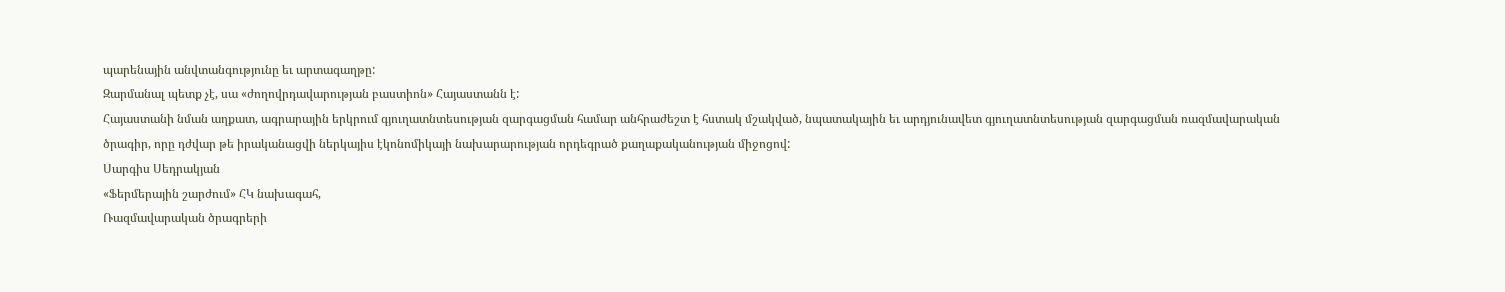պարենային անվտանգությունը եւ արտագաղթը:
Զարմանալ պետք չէ, սա «ժողովրդավարության բաստիոն» Հայաստանն է:
Հայաստանի նման աղքատ, ագրարային երկրում գյուղատնտեսության զարգացման համար անհրաժեշտ է հստակ մշակված, նպատակային եւ արդյունավետ գյուղատնտեսության զարգացման ռազմավարական ծրագիր, որը դժվար թե իրականացվի ներկայիս էկոնոմիկայի նախարարության որդեգրած քաղաքականության միջոցով:
Սարգիս Սեդրակյան
«Ֆերմերային շարժում» ՀԿ նախագահ,
Ռազմավարական ծրագրերի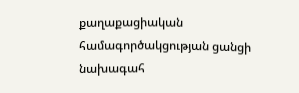քաղաքացիական համագործակցության ցանցի նախագահ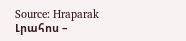Source: Hraparak
Լրահոս –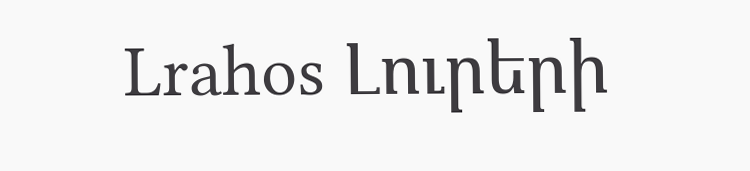Lrahos Լուրերի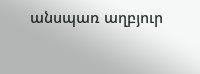անսպառ աղբյուր